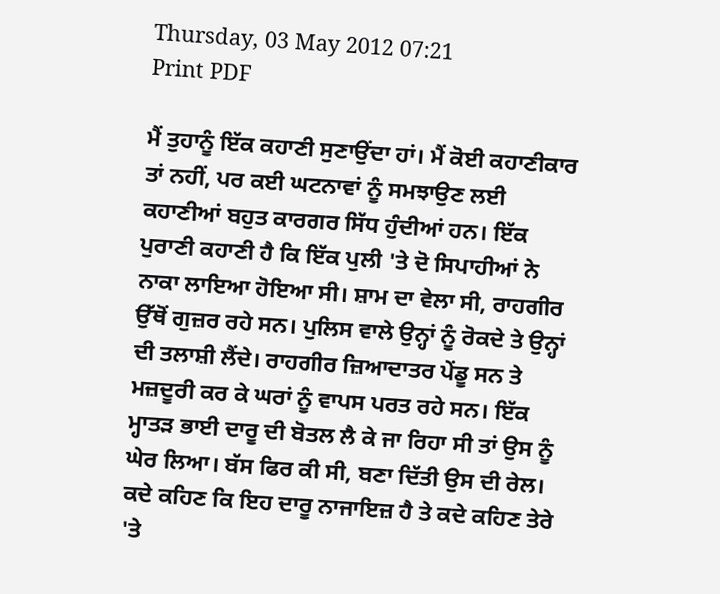Thursday, 03 May 2012 07:21
Print PDF

ਮੈਂ ਤੁਹਾਨੂੰ ਇੱਕ ਕਹਾਣੀ ਸੁਣਾਉਂਦਾ ਹਾਂ। ਮੈਂ ਕੋਈ ਕਹਾਣੀਕਾਰ ਤਾਂ ਨਹੀਂ, ਪਰ ਕਈ ਘਟਨਾਵਾਂ ਨੂੰ ਸਮਝਾਉਣ ਲਈ ਕਹਾਣੀਆਂ ਬਹੁਤ ਕਾਰਗਰ ਸਿੱਧ ਹੁੰਦੀਆਂ ਹਨ। ਇੱਕ ਪੁਰਾਣੀ ਕਹਾਣੀ ਹੈ ਕਿ ਇੱਕ ਪੁਲੀ 'ਤੇ ਦੋ ਸਿਪਾਹੀਆਂ ਨੇ ਨਾਕਾ ਲਾਇਆ ਹੋਇਆ ਸੀ। ਸ਼ਾਮ ਦਾ ਵੇਲਾ ਸੀ, ਰਾਹਗੀਰ ਉੱਥੋਂ ਗੁਜ਼ਰ ਰਹੇ ਸਨ। ਪੁਲਿਸ ਵਾਲੇ ਉਨ੍ਹਾਂ ਨੂੰ ਰੋਕਦੇ ਤੇ ਉਨ੍ਹਾਂ ਦੀ ਤਲਾਸ਼ੀ ਲੈਂਦੇ। ਰਾਹਗੀਰ ਜ਼ਿਆਦਾਤਰ ਪੇਂਡੂ ਸਨ ਤੇ ਮਜ਼ਦੂਰੀ ਕਰ ਕੇ ਘਰਾਂ ਨੂੰ ਵਾਪਸ ਪਰਤ ਰਹੇ ਸਨ। ਇੱਕ ਮ੍ਹਾਤੜ ਭਾਈ ਦਾਰੂ ਦੀ ਬੋਤਲ ਲੈ ਕੇ ਜਾ ਰਿਹਾ ਸੀ ਤਾਂ ਉਸ ਨੂੰ ਘੇਰ ਲਿਆ। ਬੱਸ ਫਿਰ ਕੀ ਸੀ, ਬਣਾ ਦਿੱਤੀ ਉਸ ਦੀ ਰੇਲ। ਕਦੇ ਕਹਿਣ ਕਿ ਇਹ ਦਾਰੂ ਨਾਜਾਇਜ਼ ਹੈ ਤੇ ਕਦੇ ਕਹਿਣ ਤੇਰੇ 'ਤੇ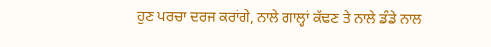ਹੁਣ ਪਰਚਾ ਦਰਜ ਕਰਾਂਗੇ, ਨਾਲੇ ਗਾਲ੍ਹਾਂ ਕੱਢਣ ਤੇ ਨਾਲੇ ਡੰਡੇ ਨਾਲ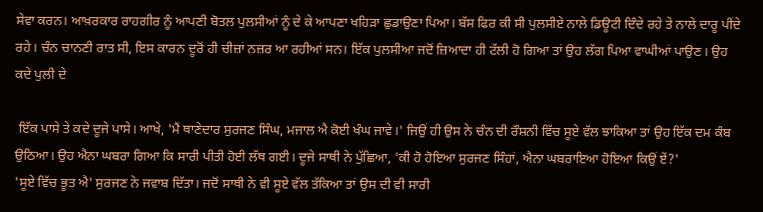ਸੇਵਾ ਕਰਨ। ਆਖ਼ਰਕਾਰ ਰਾਹਗੀਰ ਨੂੰ ਆਪਣੀ ਬੋਤਲ ਪੁਲਸੀਆਂ ਨੂੰ ਦੇ ਕੇ ਆਪਣਾ ਖਹਿੜਾ ਛੁਡਾਉਣਾ ਪਿਆ। ਬੱਸ ਫਿਰ ਕੀ ਸੀ ਪੁਲਸੀਏ ਨਾਲੇ ਡਿਊਟੀ ਦਿੰਦੇ ਰਹੇ ਤੇ ਨਾਲੇ ਦਾਰੂ ਪੀਂਦੇ ਰਹੇ। ਚੰਨ ਚਾਨਣੀ ਰਾਤ ਸੀ, ਇਸ ਕਾਰਨ ਦੂਰੋਂ ਹੀ ਚੀਜ਼ਾਂ ਨਜ਼ਰ ਆ ਰਹੀਆਂ ਸਨ। ਇੱਕ ਪੁਲਸੀਆ ਜਦੋਂ ਜ਼ਿਆਦਾ ਹੀ ਟੱਲੀ ਹੋ ਗਿਆ ਤਾਂ ਉਹ ਲੱਗ ਪਿਆ ਵਾਘੀਆਂ ਪਾਉਣ। ਉਹ ਕਦੇ ਪੁਲੀ ਦੇ

 ਇੱਕ ਪਾਸੇ ਤੇ ਕਦੇ ਦੂਜੇ ਪਾਸੇ। ਆਖੇ, 'ਮੈਂ ਥਾਣੇਦਾਰ ਸੁਰਜਣ ਸਿੰਘ, ਮਜਾਲ ਐ ਕੋਈ ਖੰਘ ਜਾਵੇ।' ਜਿਉਂ ਹੀ ਉਸ ਨੇ ਚੰਨ ਦੀ ਰੌਸ਼ਨੀ ਵਿੱਚ ਸੂਏ ਵੱਲ ਝਾਕਿਆ ਤਾਂ ਉਹ ਇੱਕ ਦਮ ਕੰਬ ਉਠਿਆ। ਉਹ ਐਨਾ ਘਬਰਾ ਗਿਆ ਕਿ ਸਾਰੀ ਪੀਤੀ ਹੋਈ ਲੱਥ ਗਈ। ਦੂਜੇ ਸਾਥੀ ਨੇ ਪੁੱਛਿਆ, 'ਕੀ ਹੋ ਹੋਇਆ ਸੁਰਜਣ ਸਿੰਹਾਂ, ਐਨਾ ਘਬਰਾਇਆ ਹੋਇਆ ਕਿਉਂ ਏਂ?'
'ਸੂਏ ਵਿੱਚ ਭੂਤ ਐ' ਸੁਰਜਣ ਨੇ ਜਵਾਬ ਦਿੱਤਾ। ਜਦੋਂ ਸਾਥੀ ਨੇ ਵੀ ਸੂਏ ਵੱਲ ਤੱਕਿਆ ਤਾਂ ਉਸ ਦੀ ਵੀ ਸਾਰੀ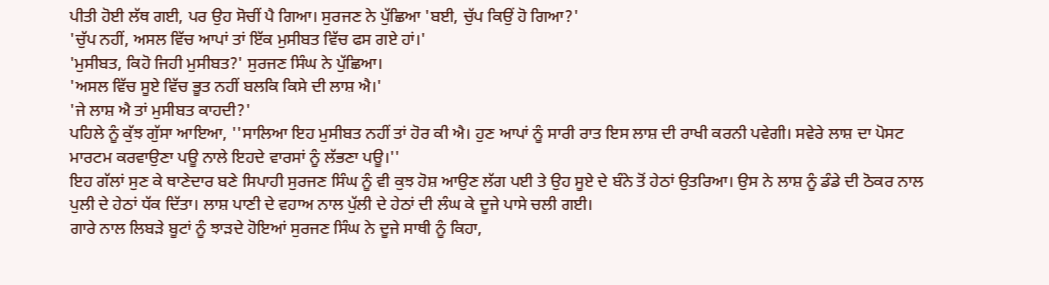ਪੀਤੀ ਹੋਈ ਲੱਥ ਗਈ, ਪਰ ਉਹ ਸੋਚੀਂ ਪੈ ਗਿਆ। ਸੁਰਜਣ ਨੇ ਪੁੱਛਿਆ 'ਬਈ, ਚੁੱਪ ਕਿਉਂ ਹੋ ਗਿਆ?'
'ਚੁੱਪ ਨਹੀਂ, ਅਸਲ ਵਿੱਚ ਆਪਾਂ ਤਾਂ ਇੱਕ ਮੁਸੀਬਤ ਵਿੱਚ ਫਸ ਗਏ ਹਾਂ।'
'ਮੁਸੀਬਤ, ਕਿਹੋ ਜਿਹੀ ਮੁਸੀਬਤ?' ਸੁਰਜਣ ਸਿੰਘ ਨੇ ਪੁੱਛਿਆ।
'ਅਸਲ ਵਿੱਚ ਸੂਏ ਵਿੱਚ ਭੂਤ ਨਹੀਂ ਬਲਕਿ ਕਿਸੇ ਦੀ ਲਾਸ਼ ਐ।'
'ਜੇ ਲਾਸ਼ ਐ ਤਾਂ ਮੁਸੀਬਤ ਕਾਹਦੀ?'
ਪਹਿਲੇ ਨੂੰ ਕੁੱਝ ਗੁੱਸਾ ਆਇਆ, ''ਸਾਲਿਆ ਇਹ ਮੁਸੀਬਤ ਨਹੀਂ ਤਾਂ ਹੋਰ ਕੀ ਐ। ਹੁਣ ਆਪਾਂ ਨੂੰ ਸਾਰੀ ਰਾਤ ਇਸ ਲਾਸ਼ ਦੀ ਰਾਖੀ ਕਰਨੀ ਪਵੇਗੀ। ਸਵੇਰੇ ਲਾਸ਼ ਦਾ ਪੋਸਟ ਮਾਰਟਮ ਕਰਵਾਉਣਾ ਪਊ ਨਾਲੇ ਇਹਦੇ ਵਾਰਸਾਂ ਨੂੰ ਲੱਭਣਾ ਪਊ।''
ਇਹ ਗੱਲਾਂ ਸੁਣ ਕੇ ਥਾਣੇਦਾਰ ਬਣੇ ਸਿਪਾਹੀ ਸੁਰਜਣ ਸਿੰਘ ਨੂੰ ਵੀ ਕੁਝ ਹੋਸ਼ ਆਉਣ ਲੱਗ ਪਈ ਤੇ ਉਹ ਸੂਏ ਦੇ ਬੰਨੇ ਤੋਂ ਹੇਠਾਂ ਉਤਰਿਆ। ਉਸ ਨੇ ਲਾਸ਼ ਨੂੰ ਡੰਡੇ ਦੀ ਠੋਕਰ ਨਾਲ ਪੁਲੀ ਦੇ ਹੇਠਾਂ ਧੱਕ ਦਿੱਤਾ। ਲਾਸ਼ ਪਾਣੀ ਦੇ ਵਹਾਅ ਨਾਲ ਪੁੱਲੀ ਦੇ ਹੇਠਾਂ ਦੀ ਲੰਘ ਕੇ ਦੂਜੇ ਪਾਸੇ ਚਲੀ ਗਈ।
ਗਾਰੇ ਨਾਲ ਲਿਬੜੇ ਬੂਟਾਂ ਨੂੰ ਝਾੜਦੇ ਹੋਇਆਂ ਸੁਰਜਣ ਸਿੰਘ ਨੇ ਦੂਜੇ ਸਾਥੀ ਨੂੰ ਕਿਹਾ,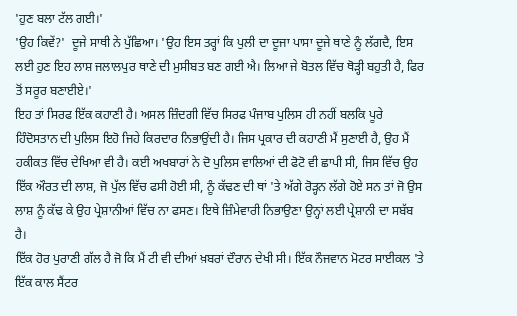'ਹੁਣ ਬਲਾ ਟੱਲ ਗਈ।'
'ਉਹ ਕਿਵੇਂ?'  ਦੂਜੇ ਸਾਥੀ ਨੇ ਪੁੱਛਿਆ। 'ਉਹ ਇਸ ਤਰ੍ਹਾਂ ਕਿ ਪੁਲੀ ਦਾ ਦੂਜਾ ਪਾਸਾ ਦੂਜੇ ਥਾਣੇ ਨੂੰ ਲੱਗਦੈ, ਇਸ ਲਈ ਹੁਣ ਇਹ ਲਾਸ਼ ਜਲਾਲਪੁਰ ਥਾਣੇ ਦੀ ਮੁਸੀਬਤ ਬਣ ਗਈ ਐ। ਲਿਆ ਜੇ ਬੋਤਲ ਵਿੱਚ ਥੋੜ੍ਹੀ ਬਹੁਤੀ ਹੈ, ਫਿਰ ਤੋਂ ਸਰੂਰ ਬਣਾਈਏ।'
ਇਹ ਤਾਂ ਸਿਰਫ ਇੱਕ ਕਹਾਣੀ ਹੈ। ਅਸਲ ਜ਼ਿੰਦਗੀ ਵਿੱਚ ਸਿਰਫ ਪੰਜਾਬ ਪੁਲਿਸ ਹੀ ਨਹੀਂ ਬਲਕਿ ਪੂਰੇ ਹਿੰਦੋਸਤਾਨ ਦੀ ਪੁਲਿਸ ਇਹੋ ਜਿਹੇ ਕਿਰਦਾਰ ਨਿਭਾਉਂਦੀ ਹੈ। ਜਿਸ ਪ੍ਰਕਾਰ ਦੀ ਕਹਾਣੀ ਮੈਂ ਸੁਣਾਈ ਹੈ, ਉਹ ਮੈਂ ਹਕੀਕਤ ਵਿੱਚ ਦੇਖਿਆ ਵੀ ਹੈ। ਕਈ ਅਖਬਾਰਾਂ ਨੇ ਦੋ ਪੁਲਿਸ ਵਾਲਿਆਂ ਦੀ ਫੋਟੋ ਵੀ ਛਾਪੀ ਸੀ, ਜਿਸ ਵਿੱਚ ਉਹ ਇੱਕ ਔਰਤ ਦੀ ਲਾਸ਼, ਜੋ ਪੁੱਲ ਵਿੱਚ ਫਸੀ ਹੋਈ ਸੀ, ਨੂੰ ਕੱਢਣ ਦੀ ਥਾਂ 'ਤੇ ਅੱਗੇ ਰੋੜ੍ਹਨ ਲੱਗੇ ਹੋਏ ਸਨ ਤਾਂ ਜੋ ਉਸ ਲਾਸ਼ ਨੂੰ ਕੱਢ ਕੇ ਉਹ ਪ੍ਰੇਸ਼ਾਨੀਆਂ ਵਿੱਚ ਨਾ ਫਸਣ। ਇਥੇ ਜ਼ਿੰਮੇਵਾਰੀ ਨਿਭਾਉਣਾ ਉਨ੍ਹਾਂ ਲਈ ਪ੍ਰੇਸ਼ਾਨੀ ਦਾ ਸਬੱਬ ਹੈ।
ਇੱਕ ਹੋਰ ਪੁਰਾਣੀ ਗੱਲ ਹੈ ਜੋ ਕਿ ਮੈਂ ਟੀ ਵੀ ਦੀਆਂ ਖ਼ਬਰਾਂ ਦੌਰਾਨ ਦੇਖੀ ਸੀ। ਇੱਕ ਨੌਜਵਾਨ ਮੋਟਰ ਸਾਈਕਲ 'ਤੇ ਇੱਕ ਕਾਲ ਸੈਂਟਰ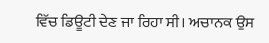ਵਿੱਚ ਡਿਊਟੀ ਦੇਣ ਜਾ ਰਿਹਾ ਸੀ। ਅਚਾਨਕ ਉਸ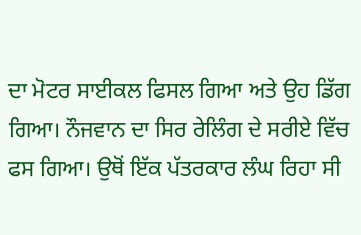ਦਾ ਮੋਟਰ ਸਾਈਕਲ ਫਿਸਲ ਗਿਆ ਅਤੇ ਉਹ ਡਿੱਗ ਗਿਆ। ਨੌਜਵਾਨ ਦਾ ਸਿਰ ਰੇਲਿੰਗ ਦੇ ਸਰੀਏ ਵਿੱਚ ਫਸ ਗਿਆ। ਉਥੋਂ ਇੱਕ ਪੱਤਰਕਾਰ ਲੰਘ ਰਿਹਾ ਸੀ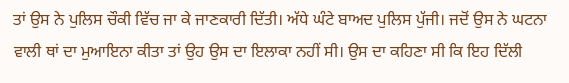ਤਾਂ ਉਸ ਨੇ ਪੁਲਿਸ ਚੌਕੀ ਵਿੱਚ ਜਾ ਕੇ ਜਾਣਕਾਰੀ ਦਿੱਤੀ। ਅੱਧੇ ਘੰਟੇ ਬਾਅਦ ਪੁਲਿਸ ਪੁੱਜੀ। ਜਦੋਂ ਉਸ ਨੇ ਘਟਨਾ ਵਾਲੀ ਥਾਂ ਦਾ ਮੁਆਇਨਾ ਕੀਤਾ ਤਾਂ ਉਹ ਉਸ ਦਾ ਇਲਾਕਾ ਨਹੀਂ ਸੀ। ਉਸ ਦਾ ਕਹਿਣਾ ਸੀ ਕਿ ਇਹ ਦਿੱਲੀ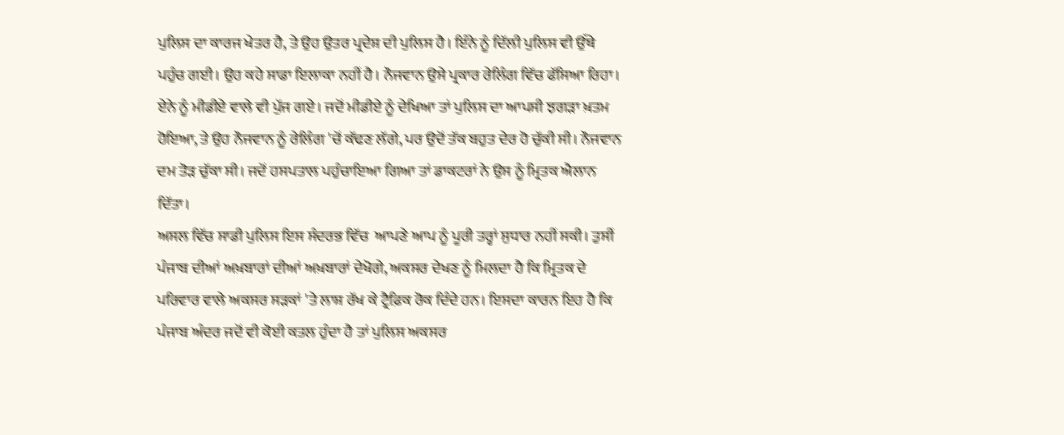ਪੁਲਿਸ ਦਾ ਕਾਰਜ ਖੇਤਰ ਹੈ, ਤੇ ਉਹ ਉਤਰ ਪ੍ਰਦੇਸ਼ ਦੀ ਪੁਲਿਸ ਹੈ। ਇੰਨੇ ਨੂੰ ਦਿੱਲੀ ਪੁਲਿਸ ਵੀ ਉੱਥੇ ਪਹੁੰਚ ਗਈ। ਉਹ ਕਹੇ ਸਾਡਾ ਇਲਾਕਾ ਨਹੀਂ ਹੈ। ਨੌਜਵਾਨ ਉਸੇ ਪ੍ਰਕਾਰ ਰੇਲਿੰਗ ਵਿੱਚ ਫੱਸਿਆ ਰਿਹਾ। ਏਨੇ ਨੂੰ ਮੀਡੀਏ ਵਾਲੇ ਵੀ ਪੁੱਜ ਗਏ। ਜਦੋਂ ਮੀਡੀਏ ਨੂੰ ਦੇਖਿਆ ਤਾਂ ਪੁਲਿਸ ਦਾ ਆਪਸੀ ਝਗੜਾ ਖ਼ਤਮ ਹੋਇਆ, ਤੇ ਉਹ ਨੌਜਵਾਨ ਨੂੰ ਰੇਲਿੰਗ 'ਚੋਂ ਕੱਢਣ ਲੱਗੇ, ਪਰ ਉਦੋਂ ਤੱਕ ਬਹੁਤ ਦੇਰ ਹੋ ਚੁੱਕੀ ਸੀ। ਨੌਜਵਾਨ ਦਮ ਤੋੜ ਚੁੱਕਾ ਸੀ। ਜਦੋਂ ਹਸਪਤਾਲ ਪਹੁੰਚਾਇਆ ਗਿਆ ਤਾਂ ਡਾਕਟਰਾਂ ਨੇ ਉਸ ਨੂੰ ਮ੍ਰਿਤਕ ਐਲਾਨ ਦਿੱਤਾ।
ਅਸਲ ਵਿੱਚ ਸਾਡੀ ਪੁਲਿਸ ਇਸ ਸੰਦਰਭ ਵਿੱਚ  ਆਪਣੇ ਆਪ ਨੂੰ ਪੂਰੀ ਤਰ੍ਹਾਂ ਸੁਧਾਰ ਨਹੀਂ ਸਕੀ। ਤੁਸੀਂ ਪੰਜਾਬ ਦੀਆਂ ਅਖ਼ਬਾਰਾਂ ਦੀਆਂ ਅਖ਼ਬਾਰਾਂ ਦੇਖੋਗੇ, ਅਕਸਰ ਦੇਖਣ ਨੂੰ ਮਿਲਦਾ ਹੈ ਕਿ ਮ੍ਰਿਤਕ ਦੇ ਪਰਿਵਾਰ ਵਾਲੇ ਅਕਸਰ ਸੜਕਾਂ 'ਤੇ ਲਾਸ਼ ਰੱਖ ਕੇ ਟ੍ਰੈਫ਼ਿਕ ਰੋਕ ਦਿੰਦੇ ਹਨ। ਇਸਦਾ ਕਾਰਨ ਇਹ ਹੈ ਕਿ ਪੰਜਾਬ ਅੰਦਰ ਜਦੋਂ ਵੀ ਕੋਈ ਕਤਲ ਹੁੰਦਾ ਹੈ ਤਾਂ ਪੁਲਿਸ ਅਕਸਰ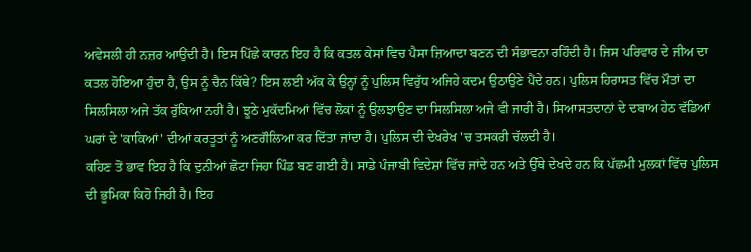ਅਵੇਸਲੀ ਹੀ ਨਜ਼ਰ ਆਉਂਦੀ ਹੈ। ਇਸ ਪਿੱਛੇ ਕਾਰਨ ਇਹ ਹੈ ਕਿ ਕਤਲ ਕੇਸਾਂ ਵਿਚ ਪੈਸਾ ਜ਼ਿਆਦਾ ਬਣਨ ਦੀ ਸੰਭਾਵਨਾ ਰਹਿੰਦੀ ਹੈ। ਜਿਸ ਪਰਿਵਾਰ ਦੇ ਜੀਅ ਦਾ ਕਤਲ ਹੋਇਆ ਹੁੰਦਾ ਹੈ, ਉਸ ਨੂੰ ਚੈਨ ਕਿੱਥੇ? ਇਸ ਲਈ ਅੱਕ ਕੇ ਉਨ੍ਹਾਂ ਨੂੰ ਪੁਲਿਸ ਵਿਰੁੱਧ ਅਜਿਹੇ ਕਦਮ ਉਠਾਉਣੇ ਪੈਂਦੇ ਹਨ। ਪੁਲਿਸ ਹਿਰਾਸਤ ਵਿੱਚ ਮੌਤਾਂ ਦਾ ਸਿਲਸਿਲਾ ਅਜੇ ਤੱਕ ਰੁੱਕਿਆ ਨਹੀਂ ਹੈ। ਝੂਠੇ ਮੁਕੱਦਮਿਆਂ ਵਿੱਚ ਲੋਕਾਂ ਨੂੰ ਉਲਝਾਉਣ ਦਾ ਸਿਲਸਿਲਾ ਅਜੇ ਵੀ ਜਾਰੀ ਹੈ। ਸਿਆਸਤਦਾਨਾਂ ਦੇ ਦਬਾਅ ਹੇਠ ਵੱਡਿਆਂ ਘਰਾਂ ਦੇ 'ਕਾਕਿਆਂ' ਦੀਆਂ ਕਰਤੂਤਾਂ ਨੂੰ ਅਣਗੌਲਿਆ ਕਰ ਦਿੱਤਾ ਜਾਂਦਾ ਹੈ। ਪੁਲਿਸ ਦੀ ਦੇਖਰੇਖ 'ਚ ਤਸਕਰੀ ਚੱਲਦੀ ਹੈ।
ਕਹਿਣ ਤੋਂ ਭਾਵ ਇਹ ਹੈ ਕਿ ਦੁਨੀਆਂ ਛੋਟਾ ਜਿਹਾ ਪਿੰਡ ਬਣ ਗਈ ਹੈ। ਸਾਡੇ ਪੰਜਾਬੀ ਵਿਦੇਸ਼ਾਂ ਵਿੱਚ ਜਾਂਦੇ ਹਨ ਅਤੇ ਉੱਥੇ ਦੇਖਦੇ ਹਨ ਕਿ ਪੱਛਮੀ ਮੁਲਕਾਂ ਵਿੱਚ ਪੁਲਿਸ ਦੀ ਭੂਮਿਕਾ ਕਿਹੋ ਜਿਹੀ ਹੈ। ਇਹ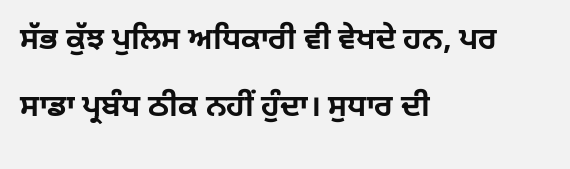ਸੱਭ ਕੁੱਝ ਪੁਲਿਸ ਅਧਿਕਾਰੀ ਵੀ ਵੇਖਦੇ ਹਨ, ਪਰ ਸਾਡਾ ਪ੍ਰਬੰਧ ਠੀਕ ਨਹੀਂ ਹੁੰਦਾ। ਸੁਧਾਰ ਦੀ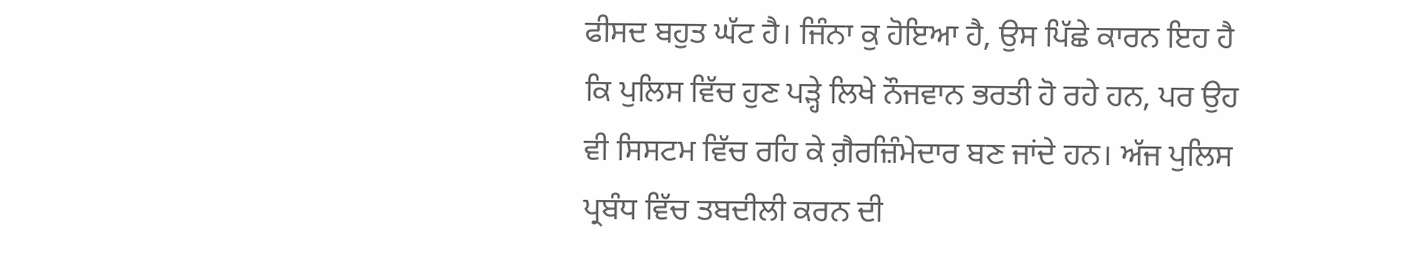ਫੀਸਦ ਬਹੁਤ ਘੱਟ ਹੈ। ਜਿੰਨਾ ਕੁ ਹੋਇਆ ਹੈ, ਉਸ ਪਿੱਛੇ ਕਾਰਨ ਇਹ ਹੈ ਕਿ ਪੁਲਿਸ ਵਿੱਚ ਹੁਣ ਪੜ੍ਹੇ ਲਿਖੇ ਨੌਜਵਾਨ ਭਰਤੀ ਹੋ ਰਹੇ ਹਨ, ਪਰ ਉਹ ਵੀ ਸਿਸਟਮ ਵਿੱਚ ਰਹਿ ਕੇ ਗ਼ੈਰਜ਼ਿੰਮੇਦਾਰ ਬਣ ਜਾਂਦੇ ਹਨ। ਅੱਜ ਪੁਲਿਸ ਪ੍ਰਬੰਧ ਵਿੱਚ ਤਬਦੀਲੀ ਕਰਨ ਦੀ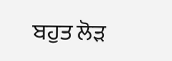ਬਹੁਤ ਲੋੜ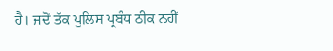ਹੈ। ਜਦੋਂ ਤੱਕ ਪੁਲਿਸ ਪ੍ਰਬੰਧ ਠੀਕ ਨਹੀਂ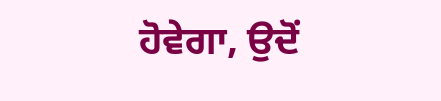ਹੋਵੇਗਾ, ਉਦੋਂ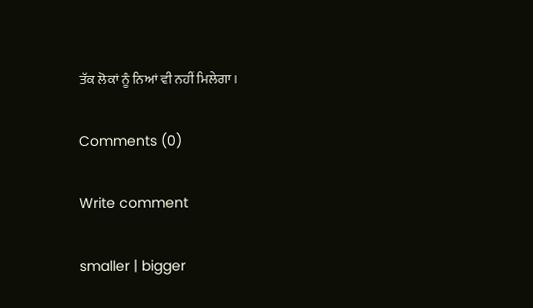ਤੱਕ ਲੋਕਾਂ ਨੂੰ ਨਿਆਂ ਵੀ ਨਹੀਂ ਮਿਲੇਗਾ।

Comments (0)

Write comment

smaller | bigger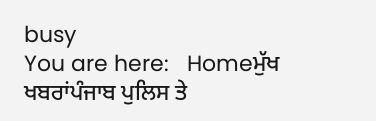busy
You are here:   Homeਮੁੱਖ ਖਬਰਾਂਪੰਜਾਬ ਪੁਲਿਸ ਤੇ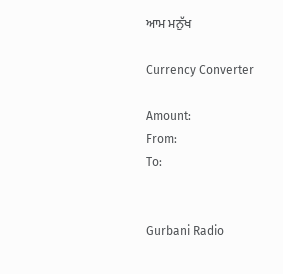ਆਮ ਮਨੁੱਖ

Currency Converter

Amount:
From:
To:


Gurbani Radio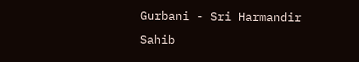Gurbani - Sri Harmandir Sahib